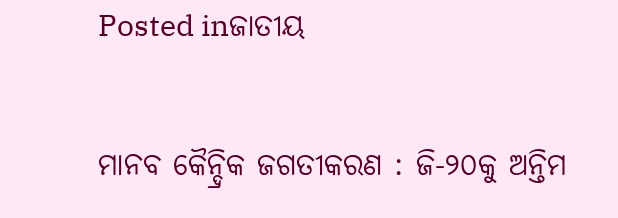Posted inଜାତୀୟ

ମାନବ କୈନ୍ଦ୍ରିକ ଜଗତୀକରଣ : ଜି-୨୦କୁ ଅନ୍ତିମ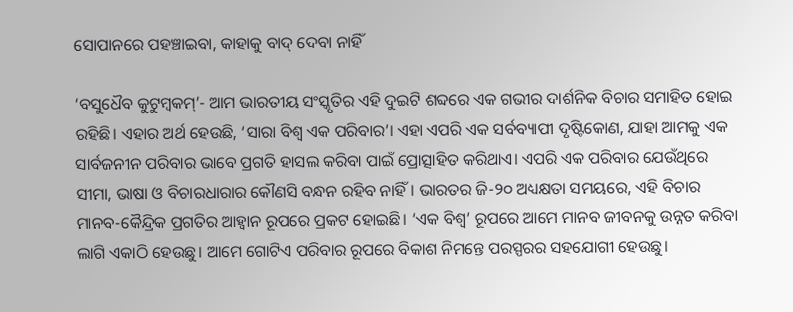ସୋପାନରେ ପହଞ୍ଚାଇବା, କାହାକୁ ବାଦ୍‌ ଦେବା ନାହିଁ

‘ବସୁଧୈବ କୁଟୁମ୍ବକମ୍‌’- ଆମ ଭାରତୀୟ ସଂସ୍କୃତିର ଏହି ଦୁଇଟି ଶବ୍ଦରେ ଏକ ଗଭୀର ଦାର୍ଶନିକ ବିଚାର ସମାହିତ ହୋଇ ରହିଛି। ଏହାର ଅର୍ଥ ହେଉଛି, ‘ସାରା ବିଶ୍ୱ ଏକ ପରିବାର’। ଏହା ଏପରି ଏକ ସର୍ବବ୍ୟାପୀ ଦୃଷ୍ଟିକୋଣ, ଯାହା ଆମକୁ ଏକ ସାର୍ବଜନୀନ ପରିବାର ଭାବେ ପ୍ରଗତି ହାସଲ କରିବା ପାଇଁ ପ୍ରୋତ୍ସାହିତ କରିଥାଏ। ଏପରି ଏକ ପରିବାର ଯେଉଁଥିରେ ସୀମା, ଭାଷା ଓ ବିଚାରଧାରାର କୌଣସି ବନ୍ଧନ ରହିବ ନାହିଁ। ଭାରତର ଜି-୨୦ ଅଧ୍ୟକ୍ଷତା ସମୟରେ, ଏହି ବିଚାର ମାନବ-କୈନ୍ଦ୍ରିକ ପ୍ରଗତିର ଆହ୍ବାନ ରୂପରେ ପ୍ରକଟ ହୋଇଛି। ‘ଏକ ବିଶ୍ୱ’ ରୂପରେ ଆମେ ମାନବ ଜୀବନକୁ ଉନ୍ନତ କରିବା ଲାଗି ଏକାଠି ହେଉଛୁ। ଆମେ ଗୋଟିଏ ପରିବାର ରୂପରେ ବିକାଶ ନିମନ୍ତେ ପରସ୍ପରର ସହଯୋଗୀ ହେଉଛୁ।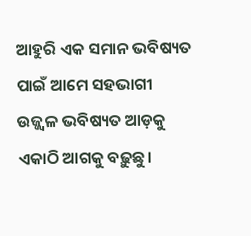ଆହୁରି ଏକ ସମାନ ଭବିଷ୍ୟତ ପାଇଁ ଆମେ ସହଭାଗୀ ଉଜ୍ଜ୍ୱଳ ଭବିଷ୍ୟତ ଆଡ଼କୁ ଏକାଠି ଆଗକୁ ବଢ଼ୁଛୁ।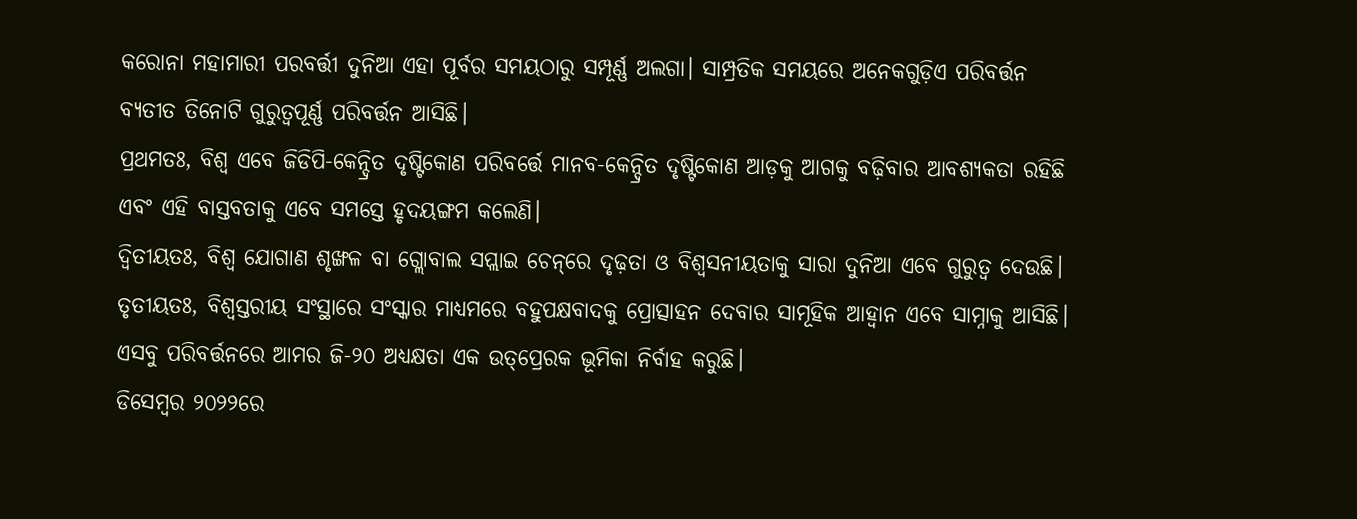କରୋନା ମହାମାରୀ ପରବର୍ତ୍ତୀ ଦୁନିଆ ଏହା ପୂର୍ବର ସମୟଠାରୁ ସମ୍ପୂର୍ଣ୍ଣ ଅଲଗା। ସାମ୍ପ୍ରତିକ ସମୟରେ ଅନେକଗୁଡ଼ିଏ ପରିବର୍ତ୍ତନ ବ୍ୟତୀତ ତିନୋଟି ଗୁରୁତ୍ୱପୂର୍ଣ୍ଣ ପରିବର୍ତ୍ତନ ଆସିଛି।
ପ୍ରଥମତଃ, ବିଶ୍ୱ ଏବେ ଜିଡିପି-କେନ୍ଦ୍ରିତ ଦୃଷ୍ଟିକୋଣ ପରିବର୍ତ୍ତେ ମାନବ-କେନ୍ଦ୍ରିତ ଦୃଷ୍ଟିକୋଣ ଆଡ଼କୁ ଆଗକୁ ବଢ଼ିବାର ଆବଶ୍ୟକତା ରହିଛି ଏବଂ ଏହି ବାସ୍ତବତାକୁ ଏବେ ସମସ୍ତେ ହୃଦୟଙ୍ଗମ କଲେଣି।
ଦ୍ୱିତୀୟତଃ, ବିଶ୍ୱ ଯୋଗାଣ ଶୃଙ୍ଖଳ ବା ଗ୍ଲୋବାଲ ସପ୍ଲାଇ ଚେନ୍‌ରେ ଦୃଢ଼ତା ଓ ବିଶ୍ୱସନୀୟତାକୁ ସାରା ଦୁନିଆ ଏବେ ଗୁରୁତ୍ୱ ଦେଉଛି।
ତୃତୀୟତଃ, ବିଶ୍ୱସ୍ତରୀୟ ସଂସ୍ଥାରେ ସଂସ୍କାର ମାଧ୍ୟମରେ ବହୁପକ୍ଷବାଦକୁ ପ୍ରୋତ୍ସାହନ ଦେବାର ସାମୂହିକ ଆହ୍ବାନ ଏବେ ସାମ୍ନାକୁ ଆସିଛି।
ଏସବୁ ପରିବର୍ତ୍ତନରେ ଆମର ଜି-୨୦ ଅଧ୍ୟକ୍ଷତା ଏକ ଉତ୍‌ପ୍ରେରକ ଭୂମିକା ନିର୍ବାହ କରୁଛି।
ଡିସେମ୍ବର ୨୦୨୨ରେ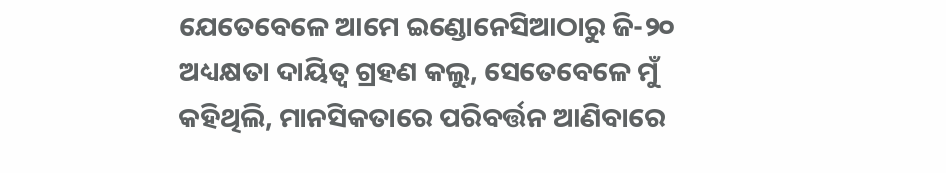ଯେତେବେଳେ ଆମେ ଇଣ୍ଡୋନେସିଆଠାରୁ ଜି-୨୦ ଅଧ୍ୟକ୍ଷତା ଦାୟିତ୍ୱ ଗ୍ରହଣ କଲୁ, ସେତେବେଳେ ମୁଁ କହିଥିଲି, ମାନସିକତାରେ ପରିବର୍ତ୍ତନ ଆଣିବାରେ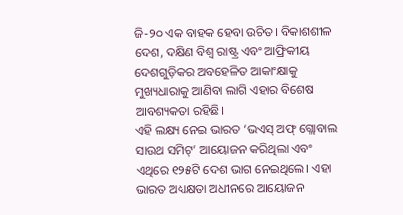ଜି-୨୦ ଏକ ବାହକ ହେବା ଉଚିତ। ବିକାଶଶୀଳ ଦେଶ, ଦକ୍ଷିଣ ବିଶ୍ୱ ରାଷ୍ଟ୍ର ଏବଂ ଆଫ୍ରିକୀୟ ଦେଶଗୁଡ଼ିକର ଅବହେଳିତ ଆକାଂକ୍ଷାକୁ ମୁଖ୍ୟଧାରାକୁ ଆଣିବା ଲାଗି ଏହାର ବିଶେଷ ଆବଶ୍ୟକତା ରହିଛି।
ଏହି ଲକ୍ଷ୍ୟ ନେଇ ଭାରତ ‘ଭଏସ୍‌ ଅଫ୍‌ ଗ୍ଲୋବାଲ ସାଉଥ ସମିଟ୍‌’ ଆୟୋଜନ କରିଥିଲା ଏବଂ ଏଥିରେ ୧୨୫ଟି ଦେଶ ଭାଗ ନେଇଥିଲେ। ଏହା ଭାରତ ଅଧ୍ୟକ୍ଷତା ଅଧୀନରେ ଆୟୋଜନ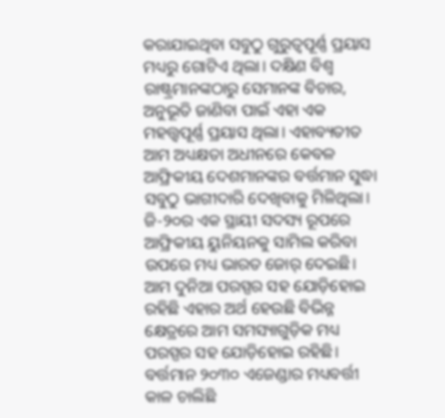କରାଯାଇଥିବା ସବୁଠୁ ଗୁରୁତ୍ୱପୂର୍ଣ୍ଣ ପ୍ରୟାସ ମଧ୍ୟରୁ ଗୋଟିଏ ଥିଲା। ଦକ୍ଷିଣ ବିଶ୍ୱ ରାଷ୍ଟ୍ରମାନଙ୍କଠାରୁ ସେମାନଙ୍କ ବିଚାର, ଅନୁଭୂତି ଜାଣିବା ପାଇଁ ଏହା ଏକ ମହତ୍ତ୍ୱପୂର୍ଣ୍ଣ ପ୍ରୟାସ ଥିଲା। ଏହାବ୍ୟତୀତ ଆମ ଅଧ୍ୟକ୍ଷତା ଅଧୀନରେ କେବଳ ଆଫ୍ରିକୀୟ ଦେଶମାନଙ୍କର ବର୍ତ୍ତମାନ ସୁଦ୍ଧା ସବୁଠୁ ଭାଗୀଦାରି ଦେଖିବାକୁ ମିଳିଥିଲା। ଜି-୨୦ର ଏକ ସ୍ଥାୟୀ ସଦସ୍ୟ ରୂପରେ ଆଫ୍ରିକୀୟ ୟୁନିୟନକୁ ସାମିଲ କରିବା ଉପରେ ମଧ୍ୟ ଭାରତ ଜୋର୍‌ ଦେଇଛି।
ଆମ ଦୁନିଆ ପରସ୍ପର ସହ ଯୋଡ଼ିହୋଇ ରହିଛି ଏହାର ଅର୍ଥ ହେଉଛି ବିଭିନ୍ନ କ୍ଷେତ୍ରରେ ଆମ ସମସ୍ୟାଗୁଡ଼ିକ ମଧ୍ୟ ପରସ୍ପର ସହ ଯୋଡ଼ିହୋଇ ରହିଛି। ବର୍ତ୍ତମାନ ୨୦୩୦ ଏଜେଣ୍ଡାର ମଧ୍ୟବର୍ତ୍ତୀ କାଳ ଚାଲିଛି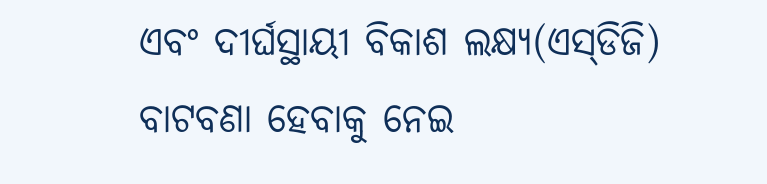ଏବଂ ଦୀର୍ଘସ୍ଥାୟୀ ବିକାଶ ଲକ୍ଷ୍ୟ(ଏସ୍‌ଡିଜି) ବାଟବଣା ହେବାକୁ ନେଇ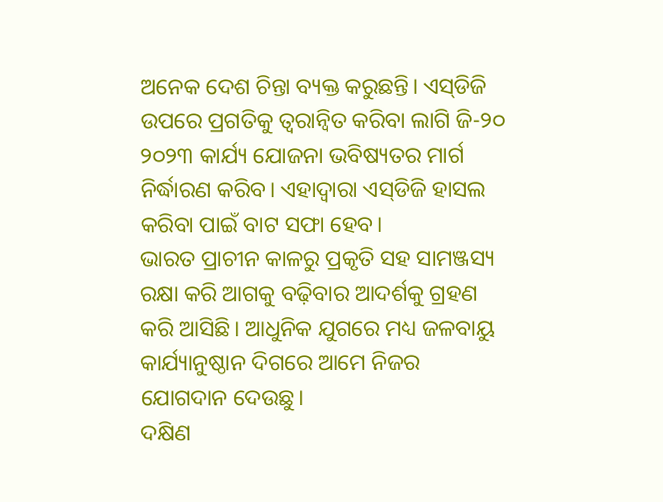ଅନେକ ଦେଶ ଚିନ୍ତା ବ୍ୟକ୍ତ କରୁଛନ୍ତି। ଏସ୍‌ଡିଜି ଉପରେ ପ୍ରଗତିକୁ ତ୍ୱରାନ୍ବିତ କରିବା ଲାଗି ଜି-୨୦ ୨୦୨୩ କାର୍ଯ୍ୟ ଯୋଜନା ଭବିଷ୍ୟତର ମାର୍ଗ ନିର୍ଦ୍ଧାରଣ କରିବ। ଏହାଦ୍ୱାରା ଏସ୍‌ଡିଜି ହାସଲ କରିବା ପାଇଁ ବାଟ ସଫା ହେବ।
ଭାରତ ପ୍ରାଚୀନ କାଳରୁ ପ୍ରକୃତି ସହ ସାମଞ୍ଜସ୍ୟ ରକ୍ଷା କରି ଆଗକୁ ବଢ଼ିବାର ଆଦର୍ଶକୁ ଗ୍ରହଣ କରି ଆସିଛି। ଆଧୁନିକ ଯୁଗରେ ମଧ୍ୟ ଜଳବାୟୁ କାର୍ଯ୍ୟାନୁଷ୍ଠାନ ଦିଗରେ ଆମେ ନିଜର ଯୋଗଦାନ ଦେଉଛୁ।
ଦକ୍ଷିଣ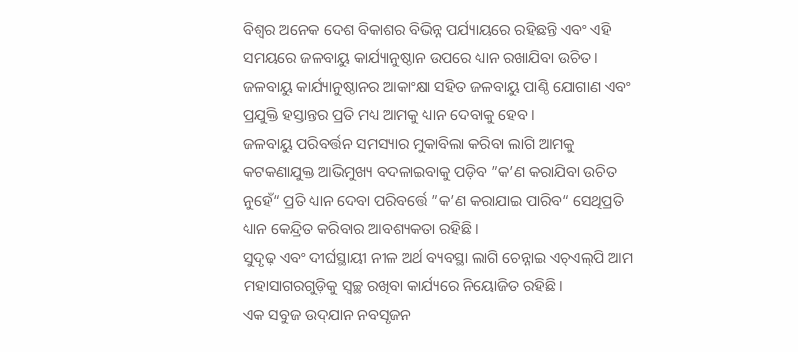ବିଶ୍ୱର ଅନେକ ଦେଶ ବିକାଶର ବିଭିନ୍ନ ପର୍ଯ୍ୟାୟରେ ରହିଛନ୍ତି ଏବଂ ଏହି ସମୟରେ ଜଳବାୟୁ କାର୍ଯ୍ୟାନୁଷ୍ଠାନ ଉପରେ ଧ୍ୟାନ ରଖାଯିବା ଉଚିତ। ଜଳବାୟୁ କାର୍ଯ୍ୟାନୁଷ୍ଠାନର ଆକାଂକ୍ଷା ସହିତ ଜଳବାୟୁ ପାଣ୍ଠି ଯୋଗାଣ ଏବଂ ପ୍ରଯୁକ୍ତି ହସ୍ତାନ୍ତର ପ୍ରତି ମଧ୍ୟ ଆମକୁ ଧ୍ୟାନ ଦେବାକୁ ହେବ।
ଜଳବାୟୁ ପରିବର୍ତ୍ତନ ସମସ୍ୟାର ମୁକାବିଲା କରିବା ଲାଗି ଆମକୁ କଟକଣାଯୁକ୍ତ ଆଭିମୁଖ୍ୟ ବଦଳାଇବାକୁ ପଡ଼ିବ ”କ’ଣ କରାଯିବା ଉଚିତ ନୁହେଁ“ ପ୍ରତି ଧ୍ୟାନ ଦେବା ପରିବର୍ତ୍ତେ ”କ’ଣ କରାଯାଇ ପାରିବ“ ସେଥିପ୍ରତି ଧ୍ୟାନ କେନ୍ଦ୍ରିତ କରିବାର ଆବଶ୍ୟକତା ରହିଛି।
ସୁଦୃଢ଼ ଏବଂ ଦୀର୍ଘସ୍ଥାୟୀ ନୀଳ ଅର୍ଥ ବ୍ୟବସ୍ଥା ଲାଗି ଚେନ୍ନାଇ ଏଚ୍‌ଏଲ୍‌ପି ଆମ ମହାସାଗରଗୁଡ଼ିକୁ ସ୍ବଚ୍ଛ ରଖିବା କାର୍ଯ୍ୟରେ ନିୟୋଜିତ ରହିଛି।
ଏକ ସବୁଜ ଉଦ୍‌ଯାନ ନବସୃଜନ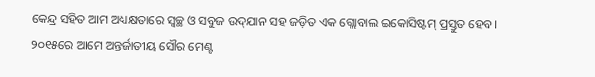କେନ୍ଦ୍ର ସହିତ ଆମ ଅଧ୍ୟକ୍ଷତାରେ ସ୍ବଚ୍ଛ ଓ ସବୁଜ ଉଦ୍‌ଯାନ ସହ ଜଡ଼ିତ ଏକ ଗ୍ଲୋବାଲ ଇକୋସିଷ୍ଟମ୍‌ ପ୍ରସ୍ତୁତ ହେବ।
୨୦୧୫ରେ ଆମେ ଅନ୍ତର୍ଜାତୀୟ ସୌର ମେଣ୍ଟ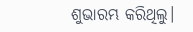ଶୁଭାରମ୍ଭ କରିଥିଲୁ।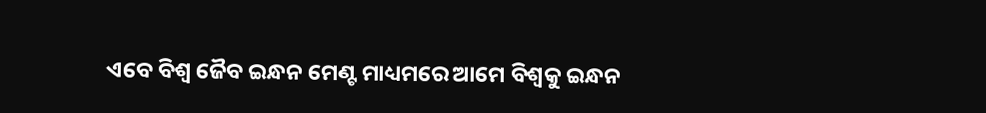ଏବେ ବିଶ୍ୱ ଜୈବ ଇନ୍ଧନ ମେଣ୍ଟ ମାଧ୍ୟମରେ ଆମେ ବିଶ୍ୱକୁ ଇନ୍ଧନ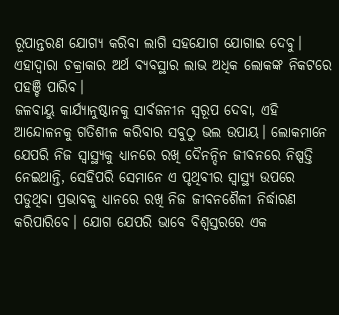ରୂପାନ୍ତରଣ ଯୋଗ୍ୟ କରିବା ଲାଗି ସହଯୋଗ ଯୋଗାଇ ଦେବୁ। ଏହାଦ୍ୱାରା ଚକ୍ରାକାର ଅର୍ଥ ବ୍ୟବସ୍ଥାର ଲାଭ ଅଧିକ ଲୋକଙ୍କ ନିକଟରେ ପହଞ୍ଚି ପାରିବ।
ଜଳବାୟୁ କାର୍ଯ୍ୟାନୁଷ୍ଠାନକୁ ସାର୍ବଜନୀନ ସ୍ବରୂପ ଦେବା, ଏହି ଆନ୍ଦୋଳନକୁ ଗତିଶୀଳ କରିବାର ସବୁଠୁ ଭଲ ଉପାୟ। ଲୋକମାନେ ଯେପରି ନିଜ ସ୍ବାସ୍ଥ୍ୟକୁ ଧ୍ୟାନରେ ରଖି ଦୈନନ୍ଦିନ ଜୀବନରେ ନିଷ୍ପତ୍ତି ନେଇଥାନ୍ତି, ସେହିପରି ସେମାନେ ଏ ପୃଥିବୀର ସ୍ବାସ୍ଥ୍ୟ ଉପରେ ପଡୁଥିବା ପ୍ରଭାବକୁ ଧ୍ୟାନରେ ରଖି ନିଜ ଜୀବନଶୈଳୀ ନିର୍ଦ୍ଧାରଣ କରିପାରିବେ। ଯୋଗ ଯେପରି ଭାବେ ବିଶ୍ୱସ୍ତରରେ ଏକ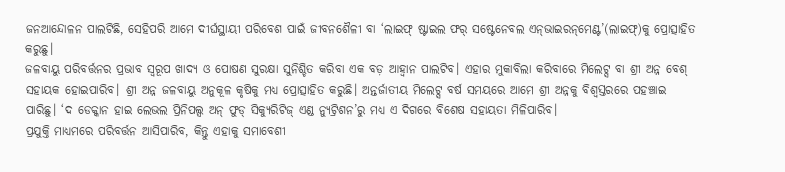ଜନଆନ୍ଦୋଳନ ପାଲଟିଛି, ସେହିପରି ଆମେ ଦୀର୍ଘସ୍ଥାୟୀ ପରିବେଶ ପାଇଁ ଜୀବନଶୈଳୀ ବା ‘ଲାଇଫ୍‌ ଷ୍ଟାଇଲ ଫର୍‌ ସଷ୍ଟେନେବଲ ଏନ୍‌ଭାଇରନ୍‌ମେଣ୍ଟ’(ଲାଇଫ୍‌)କୁ ପ୍ରୋତ୍ସାହିତ କରୁଛୁ।
ଜଳବାୟୁ ପରିବର୍ତ୍ତନର ପ୍ରଭାବ ସ୍ବରୂପ ଖାଦ୍ୟ ଓ ପୋଷଣ ସୁରକ୍ଷା ସୁନିଶ୍ଚିତ କରିବା ଏକ ବଡ଼ ଆହ୍ବାନ ପାଲଟିବ। ଏହାର ମୁକାବିଲା କରିବାରେ ମିଲେଟ୍ସ ବା ଶ୍ରୀ ଅନ୍ନ ବେଶ୍‌ ସହାୟକ ହୋଇପାରିବ। ଶ୍ରୀ ଅନ୍ନ ଜଳବାୟୁ ଅନୁକୂଳ କୃଷିକୁ ମଧ୍ୟ ପ୍ରୋତ୍ସାହିତ କରୁଛି। ଅନ୍ତର୍ଜାତୀୟ ମିଲେଟ୍ସ ବର୍ଷ ସମୟରେ ଆମେ ଶ୍ରୀ ଅନ୍ନକୁ ବିଶ୍ୱସ୍ତରରେ ପହଞ୍ଚାଇ ପାରିଛୁ। ‘ଦ ଡେକ୍କାନ ହାଇ ଲେଭଲ ପ୍ରିନିପଲ୍ସ ଅନ୍‌ ଫୁଡ୍‌ ସିକ୍ୟୁରିଟିଜ୍‌ ଏଣ୍ଡ ନ୍ୟୁଟ୍ରିଶନ’ରୁ ମଧ୍ୟ ଏ ଦିଗରେ ବିଶେଷ ସହାୟତା ମିଳିପାରିବ।
ପ୍ରଯୁକ୍ତି ମାଧ୍ୟମରେ ପରିବର୍ତ୍ତନ ଆସିପାରିବ, କିନ୍ତୁ ଏହାକୁ ସମାବେଶୀ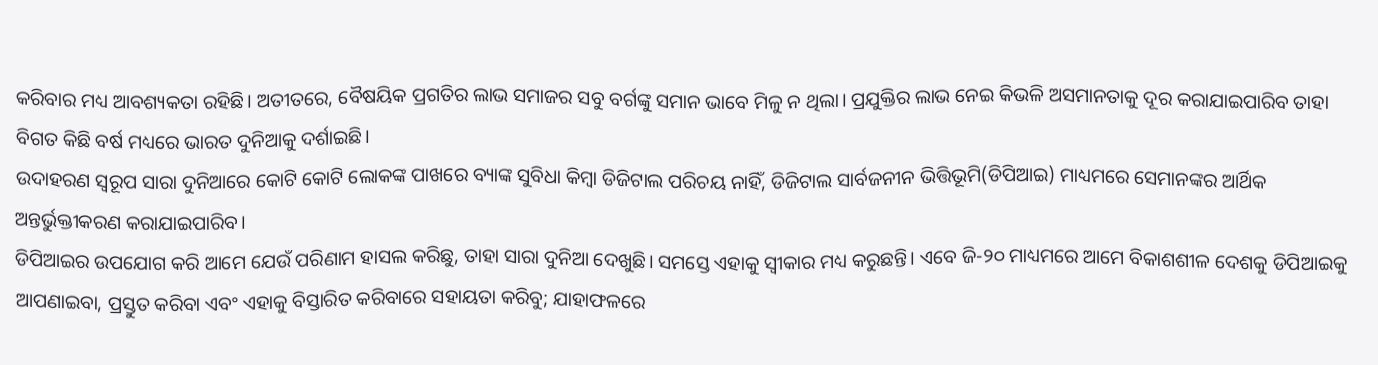କରିବାର ମଧ୍ୟ ଆବଶ୍ୟକତା ରହିଛି। ଅତୀତରେ, ବୈଷୟିକ ପ୍ରଗତିର ଲାଭ ସମାଜର ସବୁ ବର୍ଗଙ୍କୁ ସମାନ ଭାବେ ମିଳୁ ନ ଥିଲା। ପ୍ରଯୁକ୍ତିର ଲାଭ ନେଇ କିଭଳି ଅସମାନତାକୁ ଦୂର କରାଯାଇପାରିବ ତାହା ବିଗତ କିଛି ବର୍ଷ ମଧ୍ୟରେ ଭାରତ ଦୁନିଆକୁ ଦର୍ଶାଇଛି।
ଉଦାହରଣ ସ୍ବରୂପ ସାରା ଦୁନିଆରେ କୋଟି କୋଟି ଲୋକଙ୍କ ପାଖରେ ବ୍ୟାଙ୍କ ସୁବିଧା କିମ୍ବା ଡିଜିଟାଲ ପରିଚୟ ନାହିଁ, ଡିଜିଟାଲ ସାର୍ବଜନୀନ ଭିତ୍ତିଭୂମି(ଡିପିଆଇ) ମାଧ୍ୟମରେ ସେମାନଙ୍କର ଆର୍ଥିକ ଅନ୍ତର୍ଭୁକ୍ତୀକରଣ କରାଯାଇପାରିବ।
ଡିପିଆଇର ଉପଯୋଗ କରି ଆମେ ଯେଉଁ ପରିଣାମ ହାସଲ କରିଛୁ, ତାହା ସାରା ଦୁନିଆ ଦେଖୁଛି। ସମସ୍ତେ ଏହାକୁ ସ୍ବୀକାର ମଧ୍ୟ କରୁଛନ୍ତି। ଏବେ ଜି-୨୦ ମାଧ୍ୟମରେ ଆମେ ବିକାଶଶୀଳ ଦେଶକୁ ଡିପିଆଇକୁ ଆପଣାଇବା, ପ୍ରସ୍ତୁତ କରିବା ଏବଂ ଏହାକୁ ବିସ୍ତାରିତ କରିବାରେ ସହାୟତା କରିବୁ; ଯାହାଫଳରେ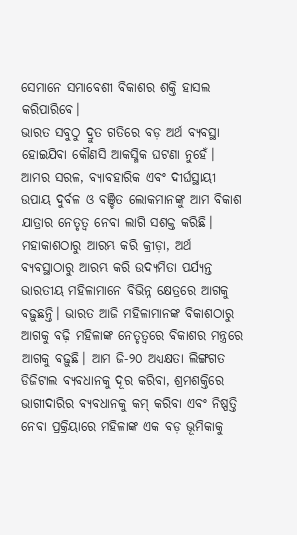ସେମାନେ ସମାବେଶୀ ବିକାଶର ଶକ୍ତି ହାସଲ କରିପାରିବେ।
ଭାରତ ସବୁଠୁ ଦ୍ରୁତ ଗତିରେ ବଡ଼ ଅର୍ଥ ବ୍ୟବସ୍ଥା ହୋଇଯିବା କୌଣସି ଆକସ୍ମିକ ଘଟଣା ନୁହେଁ। ଆମର ସରଳ, ବ୍ୟାବହାରିକ ଏବଂ ଦୀର୍ଘସ୍ଥାୟୀ ଉପାୟ ଦୁର୍ବଳ ଓ ବଞ୍ଚିତ ଲୋକମାନଙ୍କୁ ଆମ ବିକାଶ ଯାତ୍ରାର ନେତୃତ୍ୱ ନେବା ଲାଗି ସଶକ୍ତ କରିଛି। ମହାକାଶଠାରୁ ଆରମ୍ଭ କରି କ୍ରୀଡ଼ା, ଅର୍ଥ ବ୍ୟବସ୍ଥାଠାରୁ ଆରମ୍ଭ କରି ଉଦ୍ୟମିତା ପର୍ଯ୍ୟନ୍ତ ଭାରତୀୟ ମହିଳାମାନେ ବିଭିନ୍ନ କ୍ଷେତ୍ରରେ ଆଗକୁ ବଢ଼ୁଛନ୍ତି। ଭାରତ ଆଜି ମହିଳାମାନଙ୍କ ବିକାଶଠାରୁ ଆଗକୁ ବଢ଼ି ମହିଳାଙ୍କ ନେତୃତ୍ୱରେ ବିକାଶର ମନ୍ତ୍ରରେ ଆଗକୁ ବଢ଼ୁଛି। ଆମ ଜି-୨୦ ଅଧ୍ୟକ୍ଷତା ଲିଙ୍ଗଗତ ଡିଜିଟାଲ ବ୍ୟବଧାନକୁ ଦୂର କରିବା, ଶ୍ରମଶକ୍ତିରେ ଭାଗୀଦାରିର ବ୍ୟବଧାନକୁ କମ୍‌ କରିବା ଏବଂ ନିଷ୍ପତ୍ତି ନେବା ପ୍ରକ୍ରିୟାରେ ମହିଳାଙ୍କ ଏକ ବଡ଼ ଭୂମିକାକୁ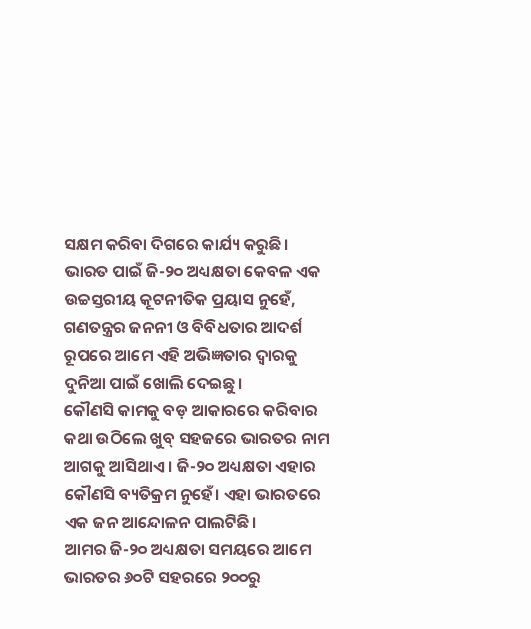ସକ୍ଷମ କରିବା ଦିଗରେ କାର୍ଯ୍ୟ କରୁଛି।
ଭାରତ ପାଇଁ ଜି-୨୦ ଅଧ୍ୟକ୍ଷତା କେବଳ ଏକ ଉଚ୍ଚସ୍ତରୀୟ କୂଟନୀତିକ ପ୍ରୟାସ ନୁହେଁ, ଗଣତନ୍ତ୍ରର ଜନନୀ ଓ ବିବିଧତାର ଆଦର୍ଶ ରୂପରେ ଆମେ ଏହି ଅଭିଜ୍ଞତାର ଦ୍ୱାରକୁ ଦୁନିଆ ପାଇଁ ଖୋଲି ଦେଇଛୁ।
କୌଣସି କାମକୁ ବଡ଼ ଆକାରରେ କରିବାର କଥା ଉଠିଲେ ଖୁବ୍‌ ସହଜରେ ଭାରତର ନାମ ଆଗକୁ ଆସିଥାଏ। ଜି-୨୦ ଅଧ୍ୟକ୍ଷତା ଏହାର କୌଣସି ବ୍ୟତିକ୍ରମ ନୁହେଁ। ଏହା ଭାରତରେ ଏକ ଜନ ଆନ୍ଦୋଳନ ପାଲଟିଛି।
ଆମର ଜି-୨୦ ଅଧ୍ୟକ୍ଷତା ସମୟରେ ଆମେ ଭାରତର ୬୦ଟି ସହରରେ ୨୦୦ରୁ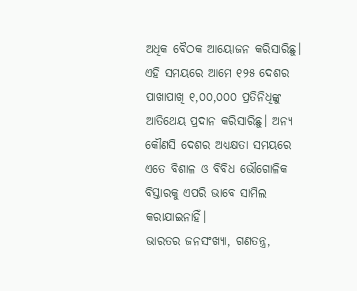ଅଧିକ ବୈଠକ ଆୟୋଜନ କରିସାରିଛୁ। ଏହି ସମୟରେ ଆମେ ୧୨୫ ଦେଶର ପାଖାପାଖି ୧,୦୦,୦୦୦ ପ୍ରତିନିଧିଙ୍କୁ ଆତିଥେୟ ପ୍ରଦାନ କରିସାରିଛୁ। ଅନ୍ୟ କୌଣସି ଦେଶର ଅଧ୍ୟକ୍ଷତା ସମୟରେ ଏତେ ବିଶାଳ ଓ ବିବିଧ ଭୌଗୋଳିକ ବିସ୍ତାରକୁ ଏପରି ଭାବେ ସାମିଲ କରାଯାଇନାହିଁ।
ଭାରତର ଜନସଂଖ୍ୟା, ଗଣତନ୍ତ୍ର,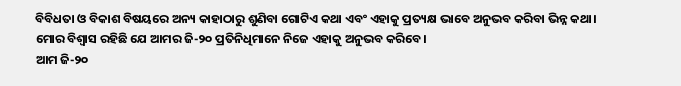ବିବିଧତା ଓ ବିକାଶ ବିଷୟରେ ଅନ୍ୟ କାହାଠାରୁ ଶୁଣିବା ଗୋଟିଏ କଥା ଏବଂ ଏହାକୁ ପ୍ରତ୍ୟକ୍ଷ ଭାବେ ଅନୁଭବ କରିବା ଭିନ୍ନ କଥା। ମୋର ବିଶ୍ୱାସ ରହିଛି ଯେ ଆମର ଜି-୨୦ ପ୍ରତିନିଧିମାନେ ନିଜେ ଏହାକୁ ଅନୁଭବ କରିବେ।
ଆମ ଜି-୨୦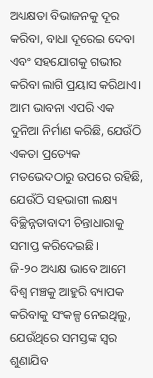ଅଧ୍ୟକ୍ଷତା ବିଭାଜନକୁ ଦୂର କରିବା, ବାଧା ଦୂରେଇ ଦେବା ଏବଂ ସହଯୋଗକୁ ଗଭୀର କରିବା ଲାଗି ପ୍ରୟାସ କରିଥାଏ। ଆମ ଭାବନା ଏପରି ଏକ ଦୁନିଆ ନିର୍ମାଣ କରିଛି, ଯେଉଁଠି ଏକତା ପ୍ରତ୍ୟେକ ମତଭେଦଠାରୁ ଉପରେ ରହିଛି, ଯେଉଁଠି ସହଭାଗୀ ଲକ୍ଷ୍ୟ ବିଚ୍ଛିନ୍ନତାବାଦୀ ଚିନ୍ତାଧାରାକୁ ସମାପ୍ତ କରିଦେଇଛି।
ଜି-୨୦ ଅଧ୍ୟକ୍ଷ ଭାବେ ଆମେ ବିଶ୍ୱ ମଞ୍ଚକୁ ଆହୁରି ବ୍ୟାପକ କରିବାକୁ ସଂକଳ୍ପ ନେଇଥିଲୁ, ଯେଉଁଥିରେ ସମସ୍ତଙ୍କ ସ୍ବର ଶୁଣାଯିବ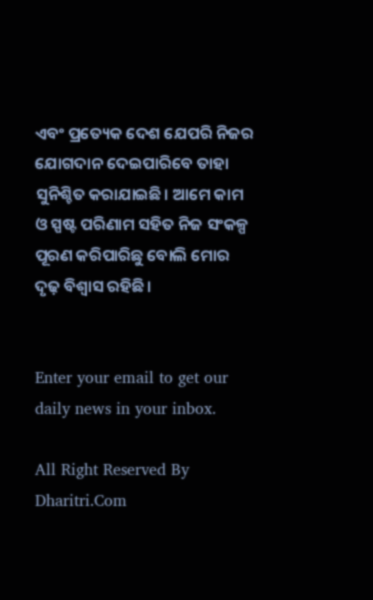ଏବଂ ପ୍ରତ୍ୟେକ ଦେଶ ଯେପରି ନିଜର ଯୋଗଦାନ ଦେଇପାରିବେ ତାହା ସୁନିଶ୍ଚିତ କରାଯାଇଛି। ଆମେ କାମ ଓ ସ୍ପଷ୍ଟ ପରିଣାମ ସହିତ ନିଜ ସଂକଳ୍ପ ପୂରଣ କରିପାରିଛୁ ବୋଲି ମୋର ଦୃଢ଼ ବିଶ୍ୱାସ ରହିଛି।


Enter your email to get our daily news in your inbox.

All Right Reserved By Dharitri.Com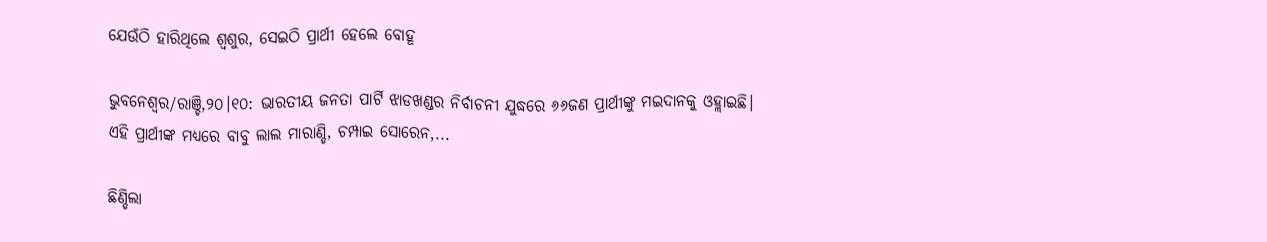ଯେଉଁଠି ହାରିଥିଲେ ଶ୍ୱଶୁର, ସେଇଠି ପ୍ରାର୍ଥୀ ହେଲେ ବୋହୂ

ଭୁବନେଶ୍ୱର/ରାଞ୍ଚି,୨୦।୧୦: ଭାରତୀୟ ଜନତା ପାର୍ଟି ଝାଡଖଣ୍ଡର ନିର୍ବାଚନୀ ଯୁଦ୍ଧରେ ୬୬ଜଣ ପ୍ରାର୍ଥୀଙ୍କୁ ମଇଦାନକୁ ଓହ୍ଲାଇଛି। ଏହି ପ୍ରାର୍ଥୀଙ୍କ ମଧ୍ୟରେ ବାବୁ ଲାଲ ମାରାଣ୍ଡି, ଚମ୍ପାଇ ସୋରେନ,...

ଛିଣ୍ଡିଲା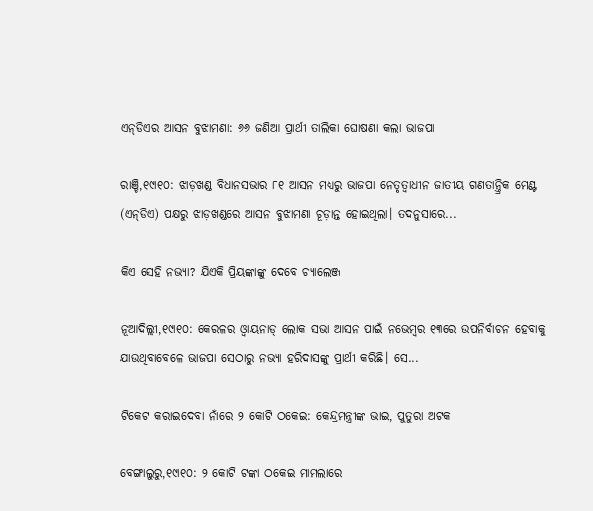ଏନ୍‌ଡିଏର ଆସନ ବୁଝାମଣା: ୬୬ ଜଣିଆ ପ୍ରାର୍ଥୀ ତାଲିକା ଘୋଷଣା କଲା ଭାଜପା

ରାଞ୍ଚି,୧୯ା୧୦: ଝାଡ଼ଖଣ୍ଡ ବିଧାନସଭାର ୮୧ ଆସନ ମଧ୍ୟରୁ ଭାଜପା ନେତୃତ୍ୱାଧୀନ ଜାତୀୟ ଗଣତାନ୍ତ୍ରିକ ମେଣ୍ଟ (ଏନ୍‌ଡିଏ) ପକ୍ଷରୁ ଝାଡ଼ଖଣ୍ଡରେ ଆସନ ବୁଝାମଣା ଚୂଡ଼ାନ୍ତ ହୋଇଥିଲା। ତଦନୁସାରେ...

କିଏ ସେହି ନଭ୍ୟା? ଯିଏକି ପ୍ରିୟଙ୍କାଙ୍କୁ ଦେବେ ଚ୍ୟାଲେଞ୍ଜ

ନୂଆଦିଲ୍ଲୀ,୧୯ା୧୦: କେରଳର ଓ୍ବାୟନାଡ୍‌ ଲୋକ ସଭା ଆସନ ପାଇଁ ନଭେମ୍ବର ୧୩ରେ ଉପନିର୍ବାଚନ ହେବାକୁ ଯାଉଥିବାବେଳେ ଭାଜପା ସେଠାରୁ ନଭ୍ୟା ହରିଦାସଙ୍କୁ ପ୍ରାର୍ଥୀ କରିଛି। ସେ...

ଟିକେଟ କରାଇଦେବା ନାଁରେ ୨ କୋଟି ଠକେଇ: କେନ୍ଦ୍ରମନ୍ତ୍ରୀଙ୍କ ଭାଇ, ପୁତୁରା ଅଟକ

ବେଙ୍ଗାଲୁରୁ,୧୯ା୧୦: ୨ କୋଟି ଟଙ୍କା ଠକେଇ ମାମଲାରେ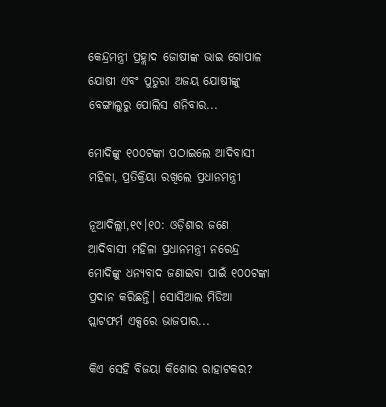କେନ୍ଦ୍ରମନ୍ତ୍ରୀ ପ୍ରହ୍ଲାଦ ଜୋଷୀଙ୍କ ଭାଇ ଗୋପାଳ ଯୋଷୀ ଏବଂ ପୁତୁରା ଅଜୟ ଯୋଷୀଙ୍କୁ ବେଙ୍ଗାଲୁରୁ ପୋଲିସ ଶନିବାର...

ମୋଦିଙ୍କୁ ୧୦୦ଟଙ୍କା ପଠାଇଲେ ଆଦିବାସୀ ମହିଳା, ପ୍ରତିକ୍ରିୟା ରଖିଲେ ପ୍ରଧାନମନ୍ତ୍ରୀ

ନୂଆଦିଲ୍ଲୀ,୧୯।୧୦: ଓଡ଼ିଶାର ଜଣେ ଆଦିବାସୀ ମହିଳା ପ୍ରଧାନମନ୍ତ୍ରୀ ନରେନ୍ଦ୍ର ମୋଦିଙ୍କୁ ଧନ୍ୟବାଦ ଜଣାଇବା ପାଇଁ ୧୦୦ଟଙ୍କା ପ୍ରଦାନ କରିଛନ୍ତି। ସୋସିଆଲ ମିଡିଆ ପ୍ଲାଟଫର୍ମ ଏକ୍ସରେ ଭାଜପାର...

କିଏ ସେହି ବିଜୟା କିଶୋର ରାହାଟକର?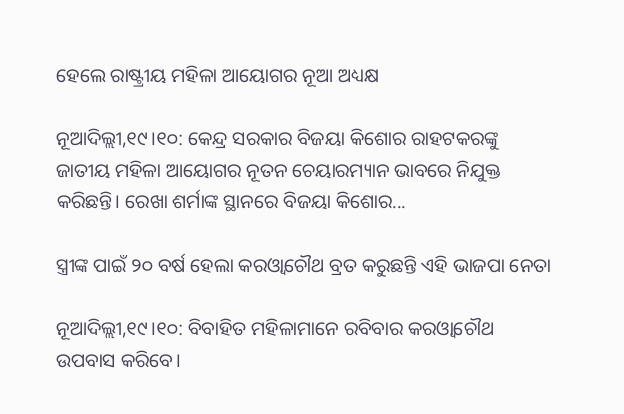ହେଲେ ରାଷ୍ଟ୍ରୀୟ ମହିଳା ଆୟୋଗର ନୂଆ ଅଧ୍ୟକ୍ଷ

ନୂଆଦିଲ୍ଲୀ,୧୯।୧୦: କେନ୍ଦ୍ର ସରକାର ବିଜୟା କିଶୋର ରାହଟକରଙ୍କୁ ଜାତୀୟ ମହିଳା ଆୟୋଗର ନୂତନ ଚେୟାରମ୍ୟାନ ଭାବରେ ନିଯୁକ୍ତ କରିଛନ୍ତି। ରେଖା ଶର୍ମାଙ୍କ ସ୍ଥାନରେ ବିଜୟା କିଶୋର...

ସ୍ତ୍ରୀଙ୍କ ପାଇଁ ୨୦ ବର୍ଷ ହେଲା କରଓ୍ବାଚୌଥ ବ୍ରତ କରୁଛନ୍ତି ଏହି ଭାଜପା ନେତା

ନୂଆଦିଲ୍ଲୀ,୧୯।୧୦: ବିବାହିତ ମହିଳାମାନେ ରବିବାର କରଓ୍ବାଚୌଥ ଉପବାସ କରିବେ।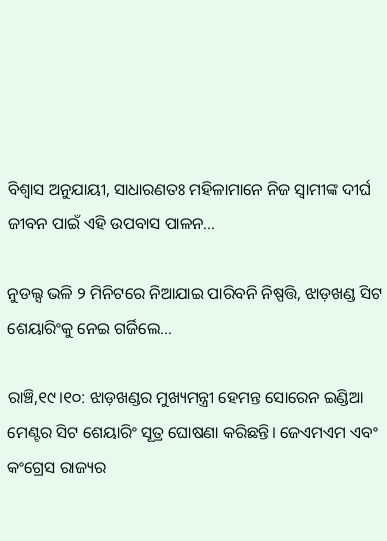ବିଶ୍ୱାସ ଅନୁଯାୟୀ, ସାଧାରଣତଃ ମହିଳାମାନେ ନିଜ ସ୍ବାମୀଙ୍କ ଦୀର୍ଘ ଜୀବନ ପାଇଁ ଏହି ଉପବାସ ପାଳନ...

ନୁଡଲ୍ସ ଭଳି ୨ ମିନିଟରେ ନିଆଯାଇ ପାରିବନି ନିଷ୍ପତ୍ତି, ଝାଡ଼ଖଣ୍ଡ ସିଟ ଶେୟାରିଂକୁ ନେଇ ଗର୍ଜିଲେ…

ରାଞ୍ଚି,୧୯।୧୦: ଝାଡ଼ଖଣ୍ଡର ମୁଖ୍ୟମନ୍ତ୍ରୀ ହେମନ୍ତ ସୋରେନ ଇଣ୍ଡିଆ ମେଣ୍ଟର ସିଟ ଶେୟାରିଂ ସୂତ୍ର ଘୋଷଣା କରିଛନ୍ତି। ଜେଏମଏମ ଏବଂ କଂଗ୍ରେସ ରାଜ୍ୟର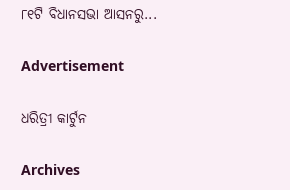୮୧ଟି ବିଧାନସଭା ଆସନରୁ...

Advertisement

ଧରିତ୍ରୀ କାର୍ଟୁନ

Archives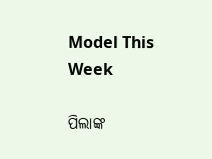Model This Week

ପିଲାଙ୍କ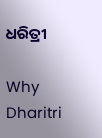ଧରିତ୍ରୀ

Why Dharitri